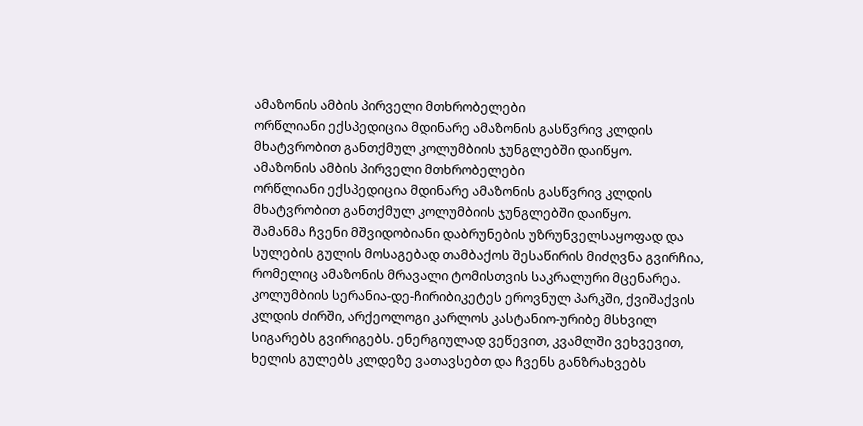ამაზონის ამბის პირველი მთხრობელები
ორწლიანი ექსპედიცია მდინარე ამაზონის გასწვრივ კლდის მხატვრობით განთქმულ კოლუმბიის ჯუნგლებში დაიწყო.
ამაზონის ამბის პირველი მთხრობელები
ორწლიანი ექსპედიცია მდინარე ამაზონის გასწვრივ კლდის მხატვრობით განთქმულ კოლუმბიის ჯუნგლებში დაიწყო.
შამანმა ჩვენი მშვიდობიანი დაბრუნების უზრუნველსაყოფად და სულების გულის მოსაგებად თამბაქოს შესაწირის მიძღვნა გვირჩია, რომელიც ამაზონის მრავალი ტომისთვის საკრალური მცენარეა.
კოლუმბიის სერანია-დე-ჩირიბიკეტეს ეროვნულ პარკში, ქვიშაქვის კლდის ძირში, არქეოლოგი კარლოს კასტანიო-ურიბე მსხვილ სიგარებს გვირიგებს. ენერგიულად ვეწევით, კვამლში ვეხვევით, ხელის გულებს კლდეზე ვათავსებთ და ჩვენს განზრახვებს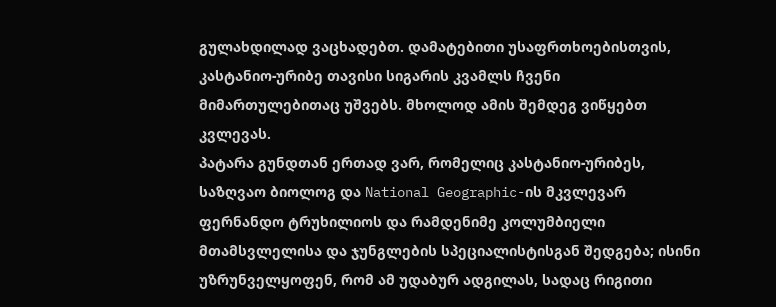გულახდილად ვაცხადებთ. დამატებითი უსაფრთხოებისთვის, კასტანიო-ურიბე თავისი სიგარის კვამლს ჩვენი მიმართულებითაც უშვებს. მხოლოდ ამის შემდეგ ვიწყებთ კვლევას.
პატარა გუნდთან ერთად ვარ, რომელიც კასტანიო-ურიბეს, საზღვაო ბიოლოგ და National Geographic-ის მკვლევარ ფერნანდო ტრუხილიოს და რამდენიმე კოლუმბიელი მთამსვლელისა და ჯუნგლების სპეციალისტისგან შედგება; ისინი უზრუნველყოფენ, რომ ამ უდაბურ ადგილას, სადაც რიგითი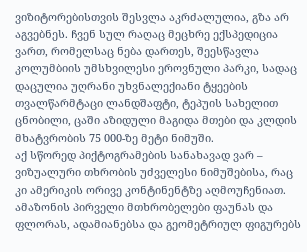ვიზიტორებისთვის შესვლა აკრძალულია, გზა არ აგვებნეს. ჩვენ სულ რაღაც მეცხრე ექსპედიცია ვართ, რომელსაც ნება დართეს, შეესწავლა კოლუმბიის უმსხვილესი ეროვნული პარკი, სადაც დაცულია უღრანი უხვნალექიანი ტყეების თვალწარმტაცი ლანდშაფტი, ტეპუის სახელით ცნობილი, ცაში აზიდული მაგიდა მთები და კლდის მხატვრობის 75 000-ზე მეტი ნიმუში.
აქ სწორედ პიქტოგრამების სანახავად ვარ – ვიზუალური თხრობის უძველესი ნიმუშებისა, რაც კი ამერიკის ორივე კონტინენტზე აღმოუჩენიათ. ამაზონის პირველი მთხრობელები ფაუნას და ფლორას, ადამიანებსა და გეომეტრიულ ფიგურებს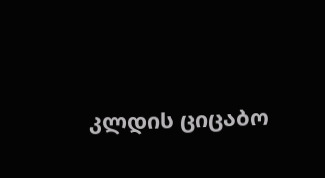კლდის ციცაბო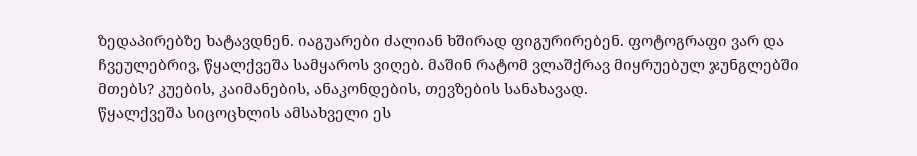ზედაპირებზე ხატავდნენ. იაგუარები ძალიან ხშირად ფიგურირებენ. ფოტოგრაფი ვარ და ჩვეულებრივ, წყალქვეშა სამყაროს ვიღებ. მაშინ რატომ ვლაშქრავ მიყრუებულ ჯუნგლებში მთებს? კუების, კაიმანების, ანაკონდების, თევზების სანახავად.
წყალქვეშა სიცოცხლის ამსახველი ეს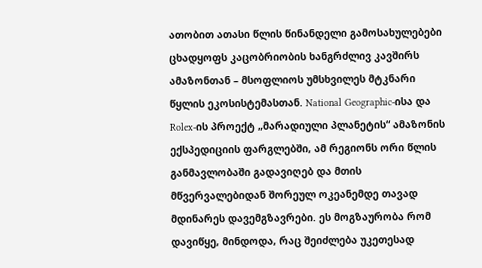ათობით ათასი წლის წინანდელი გამოსახულებები ცხადყოფს კაცობრიობის ხანგრძლივ კავშირს ამაზონთან – მსოფლიოს უმსხვილეს მტკნარი წყლის ეკოსისტემასთან. National Geographic-ისა და Rolex-ის პროექტ „მარადიული პლანეტის“ ამაზონის ექსპედიციის ფარგლებში, ამ რეგიონს ორი წლის განმავლობაში გადავიღებ და მთის მწვერვალებიდან შორეულ ოკეანემდე თავად მდინარეს დავემგზავრები. ეს მოგზაურობა რომ დავიწყე, მინდოდა, რაც შეიძლება უკეთესად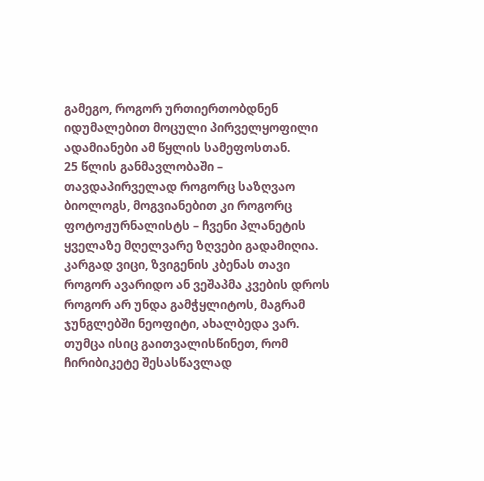გამეგო, როგორ ურთიერთობდნენ იდუმალებით მოცული პირველყოფილი ადამიანები ამ წყლის სამეფოსთან.
25 წლის განმავლობაში – თავდაპირველად როგორც საზღვაო ბიოლოგს, მოგვიანებით კი როგორც ფოტოჟურნალისტს – ჩვენი პლანეტის ყველაზე მღელვარე ზღვები გადამიღია. კარგად ვიცი, ზვიგენის კბენას თავი როგორ ავარიდო ან ვეშაპმა კვების დროს როგორ არ უნდა გამჭყლიტოს, მაგრამ ჯუნგლებში ნეოფიტი, ახალბედა ვარ. თუმცა ისიც გაითვალისწინეთ, რომ ჩირიბიკეტე შესასწავლად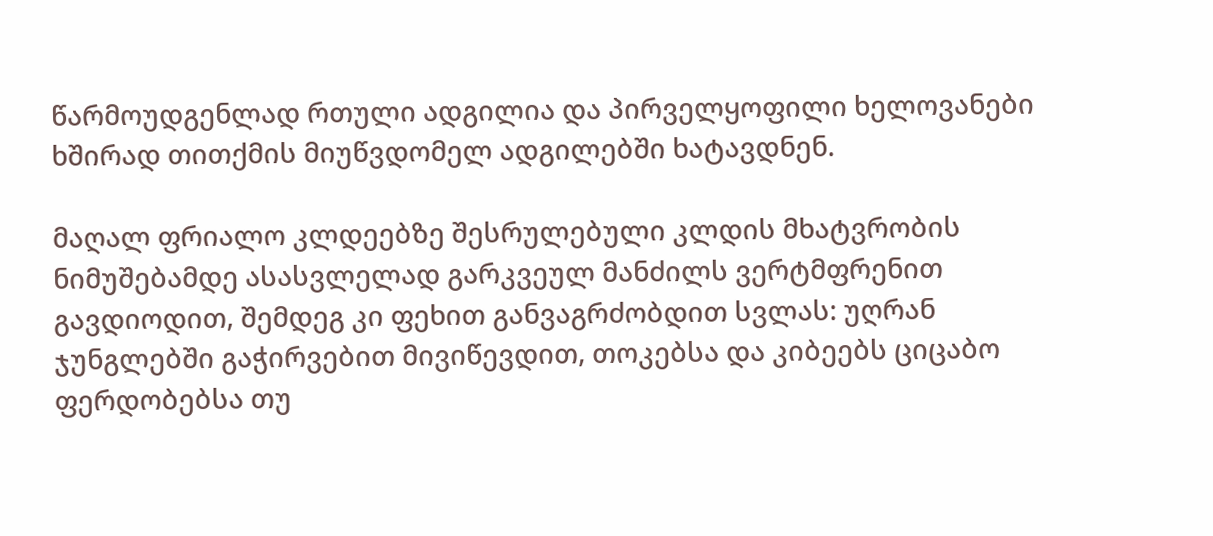წარმოუდგენლად რთული ადგილია და პირველყოფილი ხელოვანები ხშირად თითქმის მიუწვდომელ ადგილებში ხატავდნენ.

მაღალ ფრიალო კლდეებზე შესრულებული კლდის მხატვრობის ნიმუშებამდე ასასვლელად გარკვეულ მანძილს ვერტმფრენით გავდიოდით, შემდეგ კი ფეხით განვაგრძობდით სვლას: უღრან ჯუნგლებში გაჭირვებით მივიწევდით, თოკებსა და კიბეებს ციცაბო ფერდობებსა თუ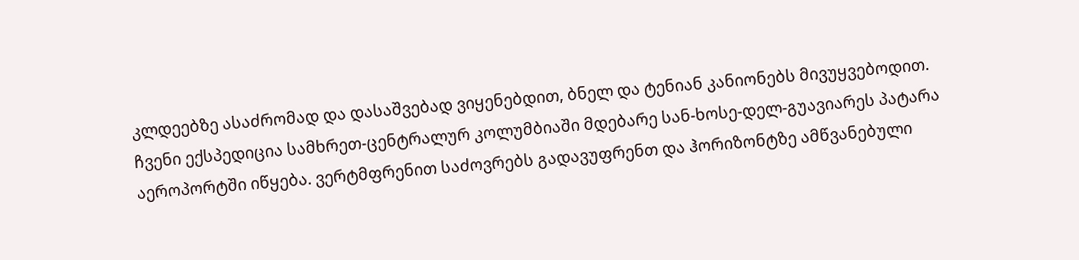კლდეებზე ასაძრომად და დასაშვებად ვიყენებდით, ბნელ და ტენიან კანიონებს მივუყვებოდით.
ჩვენი ექსპედიცია სამხრეთ-ცენტრალურ კოლუმბიაში მდებარე სან-ხოსე-დელ-გუავიარეს პატარა აეროპორტში იწყება. ვერტმფრენით საძოვრებს გადავუფრენთ და ჰორიზონტზე ამწვანებული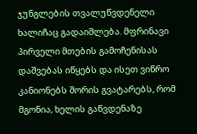ჯუნგლების თვალუწვდენელი ხალიჩაც გადაიშლება. მფრინავი პირველი მთების გამოჩენისას დაშვებას იწყებს და ისეთ ვიწრო კანიონებს შორის გვატარებს, რომ მგონია, ხელის გაწვდენაზე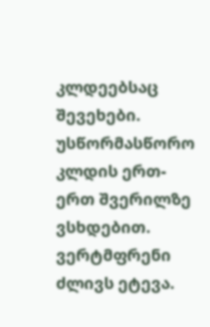კლდეებსაც შევეხები. უსწორმასწორო კლდის ერთ-ერთ შვერილზე ვსხდებით. ვერტმფრენი ძლივს ეტევა.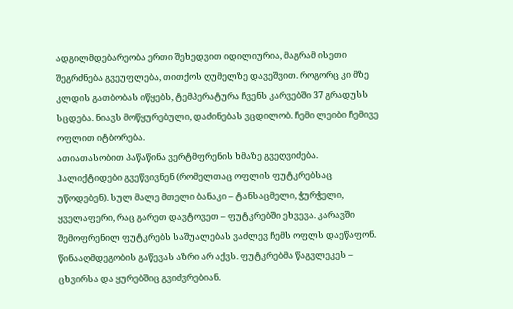ადგილმდებარეობა ერთი შეხედვით იდილიურია, მაგრამ ისეთი შეგრძნება გვეუფლება, თითქოს ღუმელზე დავეშვით. როგორც კი მზე კლდის გათბობას იწყებს, ტემპერატურა ჩვენს კარვებში 37 გრადუსს სცდება. ნიავს მოწყურებული, დაძინებას ვცდილობ. ჩემი ლეიბი ჩემივე ოფლით იტბორება.
ათიათასობით პაწაწინა ვერტმფრენის ხმაზე გვეღვიძება. ჰალიქტიდები გვეწვივნენ (რომელთაც ოფლის ფუტკრებსაც უწოდებენ). სულ მალე მთელი ბანაკი – ტანსაცმელი, ჭურჭელი, ყველაფერი, რაც გარეთ დავტოვეთ – ფუტკრებში ეხვევა. კარავში შემოფრენილ ფუტკრებს საშუალებას ვაძლევ ჩემს ოფლს დაეწაფონ. წინააღმდეგობის გაწევას აზრი არ აქვს. ფუტკრებმა წაგვლეკეს – ცხვირსა და ყურებშიც გვიძვრებიან.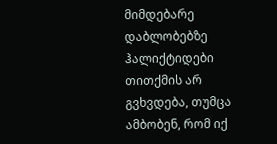მიმდებარე დაბლობებზე ჰალიქტიდები თითქმის არ გვხვდება, თუმცა ამბობენ, რომ იქ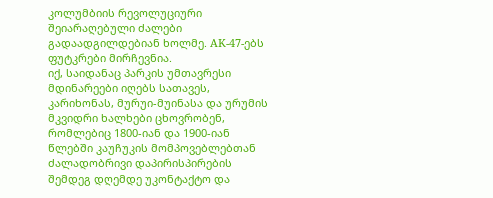კოლუმბიის რევოლუციური შეიარაღებული ძალები გადაადგილდებიან ხოლმე. AK-47-ებს ფუტკრები მირჩევნია.
იქ, საიდანაც პარკის უმთავრესი მდინარეები იღებს სათავეს, კარიხონას, მურუი-მუინასა და ურუმის მკვიდრი ხალხები ცხოვრობენ, რომლებიც 1800-იან და 1900-იან წლებში კაუჩუკის მომპოვებლებთან ძალადობრივი დაპირისპირების შემდეგ დღემდე უკონტაქტო და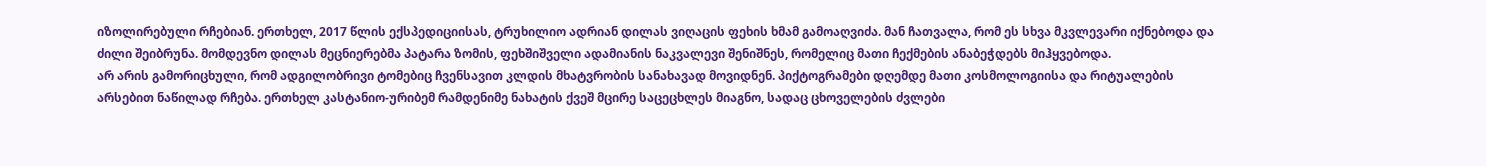იზოლირებული რჩებიან. ერთხელ, 2017 წლის ექსპედიციისას, ტრუხილიო ადრიან დილას ვიღაცის ფეხის ხმამ გამოაღვიძა. მან ჩათვალა, რომ ეს სხვა მკვლევარი იქნებოდა და ძილი შეიბრუნა. მომდევნო დილას მეცნიერებმა პატარა ზომის, ფეხშიშველი ადამიანის ნაკვალევი შენიშნეს, რომელიც მათი ჩექმების ანაბეჭდებს მიჰყვებოდა.
არ არის გამორიცხული, რომ ადგილობრივი ტომებიც ჩვენსავით კლდის მხატვრობის სანახავად მოვიდნენ. პიქტოგრამები დღემდე მათი კოსმოლოგიისა და რიტუალების არსებით ნაწილად რჩება. ერთხელ კასტანიო-ურიბემ რამდენიმე ნახატის ქვეშ მცირე საცეცხლეს მიაგნო, სადაც ცხოველების ძვლები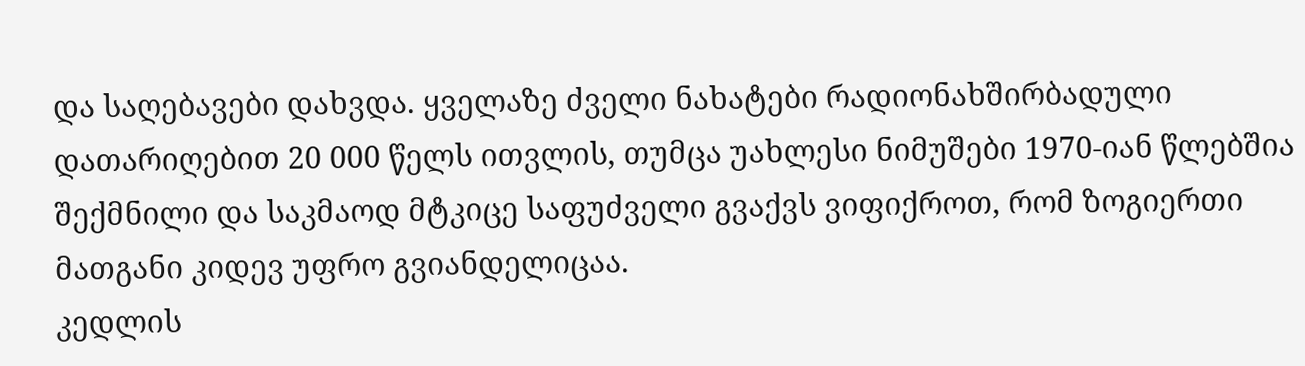და საღებავები დახვდა. ყველაზე ძველი ნახატები რადიონახშირბადული დათარიღებით 20 000 წელს ითვლის, თუმცა უახლესი ნიმუშები 1970-იან წლებშია შექმნილი და საკმაოდ მტკიცე საფუძველი გვაქვს ვიფიქროთ, რომ ზოგიერთი მათგანი კიდევ უფრო გვიანდელიცაა.
კედლის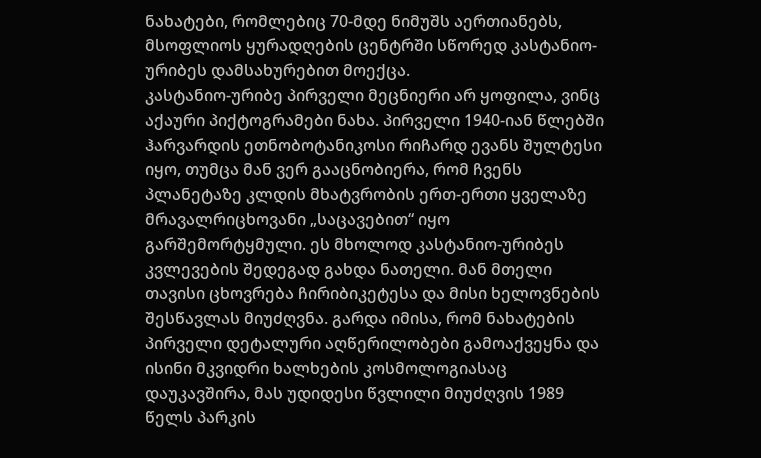ნახატები, რომლებიც 70-მდე ნიმუშს აერთიანებს, მსოფლიოს ყურადღების ცენტრში სწორედ კასტანიო-ურიბეს დამსახურებით მოექცა.
კასტანიო-ურიბე პირველი მეცნიერი არ ყოფილა, ვინც აქაური პიქტოგრამები ნახა. პირველი 1940-იან წლებში ჰარვარდის ეთნობოტანიკოსი რიჩარდ ევანს შულტესი იყო, თუმცა მან ვერ გააცნობიერა, რომ ჩვენს პლანეტაზე კლდის მხატვრობის ერთ-ერთი ყველაზე მრავალრიცხოვანი „საცავებით“ იყო გარშემორტყმული. ეს მხოლოდ კასტანიო-ურიბეს კვლევების შედეგად გახდა ნათელი. მან მთელი თავისი ცხოვრება ჩირიბიკეტესა და მისი ხელოვნების შესწავლას მიუძღვნა. გარდა იმისა, რომ ნახატების პირველი დეტალური აღწერილობები გამოაქვეყნა და ისინი მკვიდრი ხალხების კოსმოლოგიასაც დაუკავშირა, მას უდიდესი წვლილი მიუძღვის 1989 წელს პარკის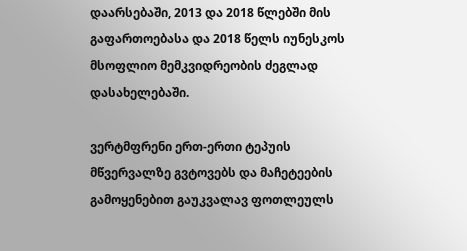დაარსებაში, 2013 და 2018 წლებში მის გაფართოებასა და 2018 წელს იუნესკოს მსოფლიო მემკვიდრეობის ძეგლად დასახელებაში.

ვერტმფრენი ერთ-ერთი ტეპუის მწვერვალზე გვტოვებს და მაჩეტეების გამოყენებით გაუკვალავ ფოთლეულს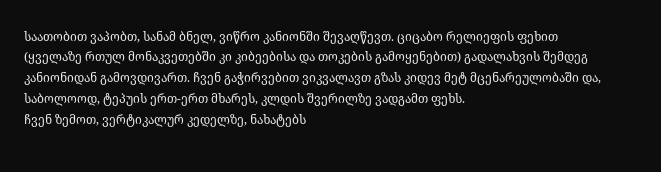საათობით ვაპობთ, სანამ ბნელ, ვიწრო კანიონში შევაღწევთ. ციცაბო რელიეფის ფეხით (ყველაზე რთულ მონაკვეთებში კი კიბეებისა და თოკების გამოყენებით) გადალახვის შემდეგ კანიონიდან გამოვდივართ. ჩვენ გაჭირვებით ვიკვალავთ გზას კიდევ მეტ მცენარეულობაში და, საბოლოოდ, ტეპუის ერთ-ერთ მხარეს, კლდის შვერილზე ვადგამთ ფეხს.
ჩვენ ზემოთ, ვერტიკალურ კედელზე, ნახატებს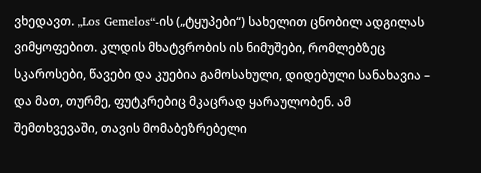ვხედავთ. „Los Gemelos“-ის („ტყუპები“) სახელით ცნობილ ადგილას ვიმყოფებით. კლდის მხატვრობის ის ნიმუშები, რომლებზეც სკაროსები, წავები და კუებია გამოსახული, დიდებული სანახავია – და მათ, თურმე, ფუტკრებიც მკაცრად ყარაულობენ. ამ შემთხვევაში, თავის მომაბეზრებელი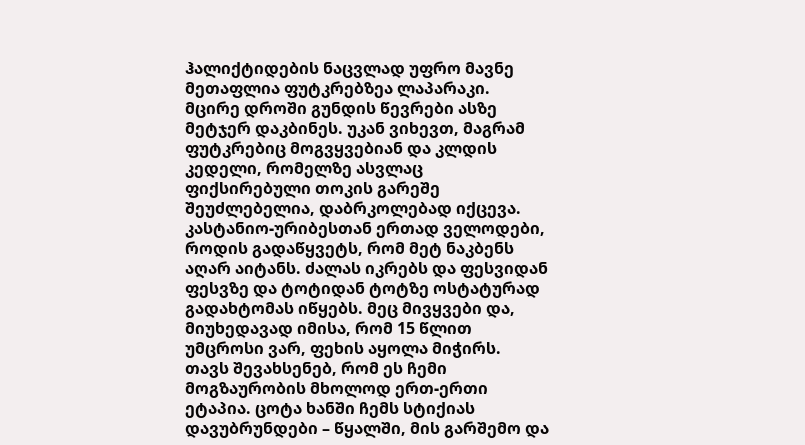ჰალიქტიდების ნაცვლად უფრო მავნე მეთაფლია ფუტკრებზეა ლაპარაკი.
მცირე დროში გუნდის წევრები ასზე მეტჯერ დაკბინეს. უკან ვიხევთ, მაგრამ ფუტკრებიც მოგვყვებიან და კლდის კედელი, რომელზე ასვლაც ფიქსირებული თოკის გარეშე შეუძლებელია, დაბრკოლებად იქცევა. კასტანიო-ურიბესთან ერთად ველოდები, როდის გადაწყვეტს, რომ მეტ ნაკბენს აღარ აიტანს. ძალას იკრებს და ფესვიდან ფესვზე და ტოტიდან ტოტზე ოსტატურად გადახტომას იწყებს. მეც მივყვები და, მიუხედავად იმისა, რომ 15 წლით უმცროსი ვარ, ფეხის აყოლა მიჭირს.
თავს შევახსენებ, რომ ეს ჩემი მოგზაურობის მხოლოდ ერთ-ერთი ეტაპია. ცოტა ხანში ჩემს სტიქიას დავუბრუნდები – წყალში, მის გარშემო და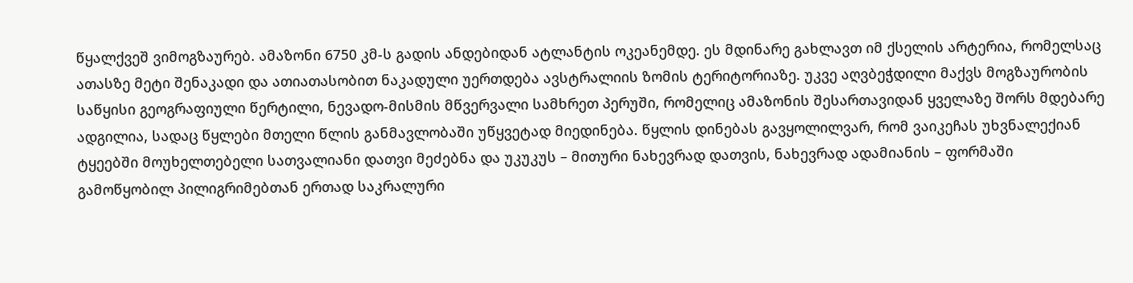წყალქვეშ ვიმოგზაურებ. ამაზონი 6750 კმ-ს გადის ანდებიდან ატლანტის ოკეანემდე. ეს მდინარე გახლავთ იმ ქსელის არტერია, რომელსაც ათასზე მეტი შენაკადი და ათიათასობით ნაკადული უერთდება ავსტრალიის ზომის ტერიტორიაზე. უკვე აღვბეჭდილი მაქვს მოგზაურობის საწყისი გეოგრაფიული წერტილი, ნევადო-მისმის მწვერვალი სამხრეთ პერუში, რომელიც ამაზონის შესართავიდან ყველაზე შორს მდებარე ადგილია, სადაც წყლები მთელი წლის განმავლობაში უწყვეტად მიედინება. წყლის დინებას გავყოლილვარ, რომ ვაიკეჩას უხვნალექიან ტყეებში მოუხელთებელი სათვალიანი დათვი მეძებნა და უკუკუს – მითური ნახევრად დათვის, ნახევრად ადამიანის – ფორმაში გამოწყობილ პილიგრიმებთან ერთად საკრალური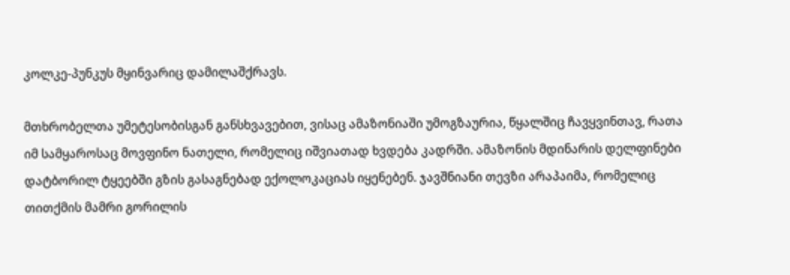კოლკე-პუნკუს მყინვარიც დამილაშქრავს.

მთხრობელთა უმეტესობისგან განსხვავებით, ვისაც ამაზონიაში უმოგზაურია, წყალშიც ჩავყვინთავ, რათა იმ სამყაროსაც მოვფინო ნათელი, რომელიც იშვიათად ხვდება კადრში. ამაზონის მდინარის დელფინები დატბორილ ტყეებში გზის გასაგნებად ექოლოკაციას იყენებენ. ჯავშნიანი თევზი არაპაიმა, რომელიც თითქმის მამრი გორილის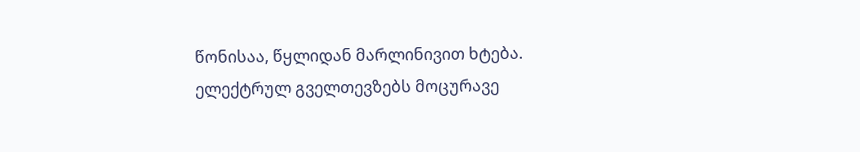წონისაა, წყლიდან მარლინივით ხტება. ელექტრულ გველთევზებს მოცურავე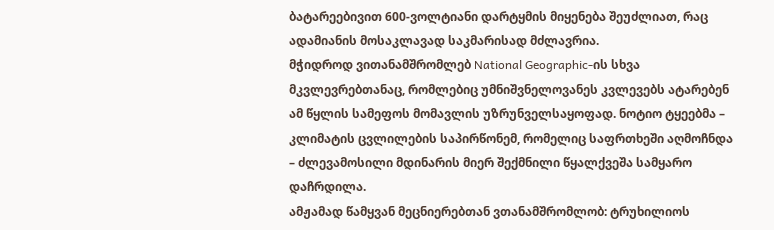ბატარეებივით 600-ვოლტიანი დარტყმის მიყენება შეუძლიათ, რაც ადამიანის მოსაკლავად საკმარისად მძლავრია.
მჭიდროდ ვითანამშრომლებ National Geographic-ის სხვა მკვლევრებთანაც, რომლებიც უმნიშვნელოვანეს კვლევებს ატარებენ ამ წყლის სამეფოს მომავლის უზრუნველსაყოფად. ნოტიო ტყეებმა – კლიმატის ცვლილების საპირწონემ, რომელიც საფრთხეში აღმოჩნდა – ძლევამოსილი მდინარის მიერ შექმნილი წყალქვეშა სამყარო დაჩრდილა.
ამჟამად წამყვან მეცნიერებთან ვთანამშრომლობ: ტრუხილიოს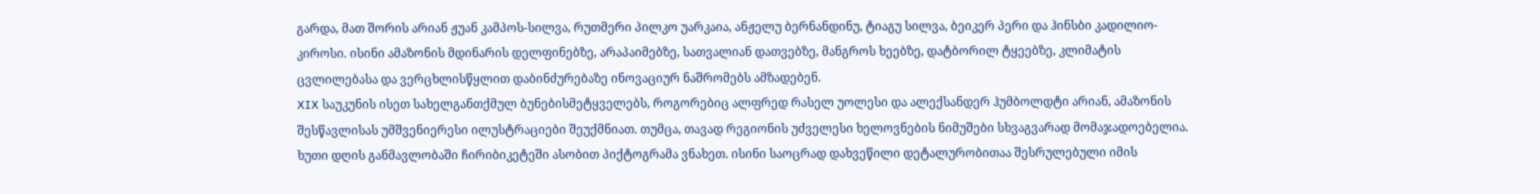გარდა, მათ შორის არიან ჟუან კამპოს-სილვა, რუთმერი პილკო უარკაია, ანჟელუ ბერნანდინუ, ტიაგუ სილვა, ბეიკერ პერი და ჰინსბი კადილიო-კიროსი. ისინი ამაზონის მდინარის დელფინებზე, არაპაიმებზე, სათვალიან დათვებზე, მანგროს ხეებზე, დატბორილ ტყეებზე, კლიმატის ცვლილებასა და ვერცხლისწყლით დაბინძურებაზე ინოვაციურ ნაშრომებს ამზადებენ.
XIX საუკუნის ისეთ სახელგანთქმულ ბუნებისმეტყველებს, როგორებიც ალფრედ რასელ უოლესი და ალექსანდერ ჰუმბოლდტი არიან, ამაზონის შესწავლისას უმშვენიერესი ილუსტრაციები შეუქმნიათ. თუმცა, თავად რეგიონის უძველესი ხელოვნების ნიმუშები სხვაგვარად მომაჯადოებელია.
ხუთი დღის განმავლობაში ჩირიბიკეტეში ასობით პიქტოგრამა ვნახეთ. ისინი საოცრად დახვეწილი დეტალურობითაა შესრულებული იმის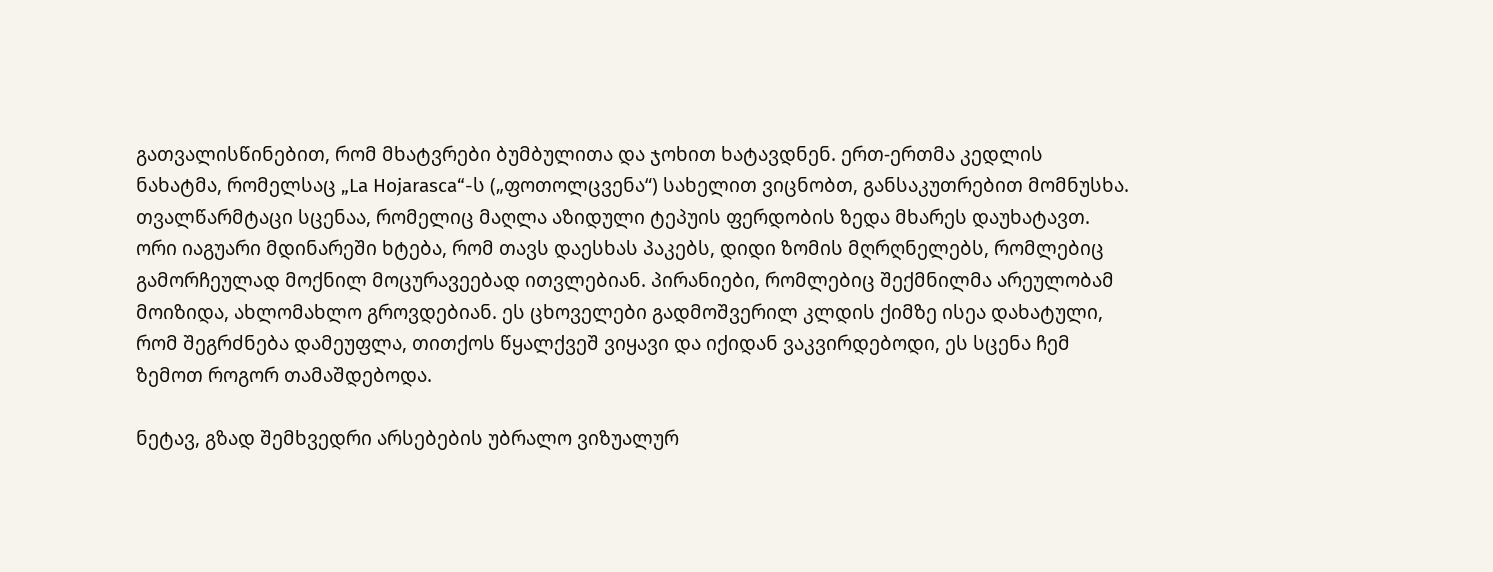გათვალისწინებით, რომ მხატვრები ბუმბულითა და ჯოხით ხატავდნენ. ერთ-ერთმა კედლის ნახატმა, რომელსაც „La Hojarasca“-ს („ფოთოლცვენა“) სახელით ვიცნობთ, განსაკუთრებით მომნუსხა.
თვალწარმტაცი სცენაა, რომელიც მაღლა აზიდული ტეპუის ფერდობის ზედა მხარეს დაუხატავთ. ორი იაგუარი მდინარეში ხტება, რომ თავს დაესხას პაკებს, დიდი ზომის მღრღნელებს, რომლებიც გამორჩეულად მოქნილ მოცურავეებად ითვლებიან. პირანიები, რომლებიც შექმნილმა არეულობამ მოიზიდა, ახლომახლო გროვდებიან. ეს ცხოველები გადმოშვერილ კლდის ქიმზე ისეა დახატული, რომ შეგრძნება დამეუფლა, თითქოს წყალქვეშ ვიყავი და იქიდან ვაკვირდებოდი, ეს სცენა ჩემ ზემოთ როგორ თამაშდებოდა.

ნეტავ, გზად შემხვედრი არსებების უბრალო ვიზუალურ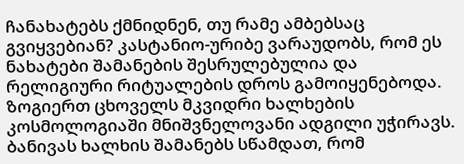ჩანახატებს ქმნიდნენ, თუ რამე ამბებსაც გვიყვებიან? კასტანიო-ურიბე ვარაუდობს, რომ ეს ნახატები შამანების შესრულებულია და რელიგიური რიტუალების დროს გამოიყენებოდა. ზოგიერთ ცხოველს მკვიდრი ხალხების კოსმოლოგიაში მნიშვნელოვანი ადგილი უჭირავს. ბანივას ხალხის შამანებს სწამდათ, რომ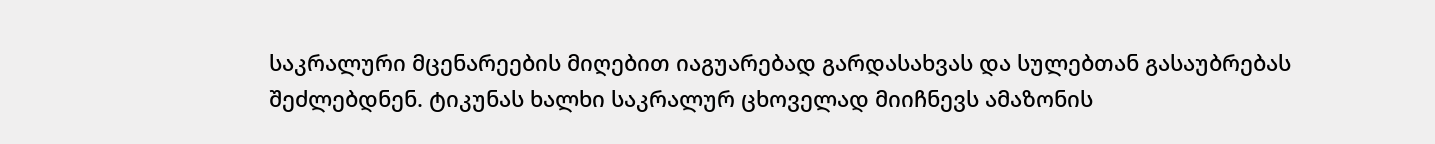საკრალური მცენარეების მიღებით იაგუარებად გარდასახვას და სულებთან გასაუბრებას შეძლებდნენ. ტიკუნას ხალხი საკრალურ ცხოველად მიიჩნევს ამაზონის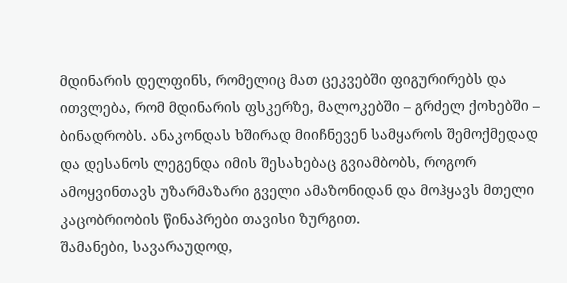მდინარის დელფინს, რომელიც მათ ცეკვებში ფიგურირებს და ითვლება, რომ მდინარის ფსკერზე, მალოკებში – გრძელ ქოხებში – ბინადრობს. ანაკონდას ხშირად მიიჩნევენ სამყაროს შემოქმედად და დესანოს ლეგენდა იმის შესახებაც გვიამბობს, როგორ ამოყვინთავს უზარმაზარი გველი ამაზონიდან და მოჰყავს მთელი კაცობრიობის წინაპრები თავისი ზურგით.
შამანები, სავარაუდოდ,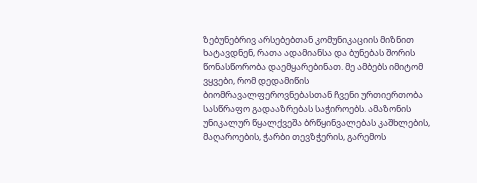ზებუნებრივ არსებებთან კომუნიკაციის მიზნით ხატავდნენ, რათა ადამიანსა და ბუნებას შორის წონასწორობა დაემყარებინათ. მე ამბებს იმიტომ ვყვები, რომ დედამიწის ბიომრავალფეროვნებასთან ჩვენი ურთიერთობა სასწრაფო გადააზრებას საჭიროებს. ამაზონის უნიკალურ წყალქვეშა ბრწყინვალებას კაშხლების, მაღაროების, ჭარბი თევზჭერის, გარემოს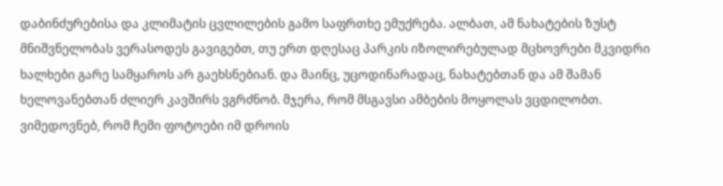დაბინძურებისა და კლიმატის ცვლილების გამო საფრთხე ემუქრება. ალბათ, ამ ნახატების ზუსტ მნიშვნელობას ვერასოდეს გავიგებთ, თუ ერთ დღესაც პარკის იზოლირებულად მცხოვრები მკვიდრი ხალხები გარე სამყაროს არ გაეხსნებიან. და მაინც, უცოდინარადაც, ნახატებთან და ამ შამან ხელოვანებთან ძლიერ კავშირს ვგრძნობ. მჯერა, რომ მსგავსი ამბების მოყოლას ვცდილობთ. ვიმედოვნებ, რომ ჩემი ფოტოები იმ დროის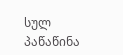სულ პაწაწინა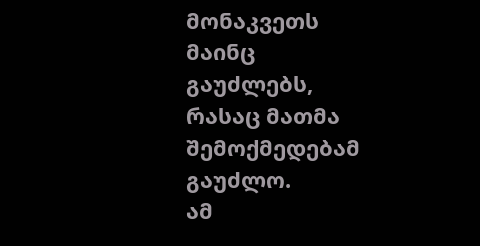მონაკვეთს მაინც გაუძლებს, რასაც მათმა შემოქმედებამ გაუძლო.
ამ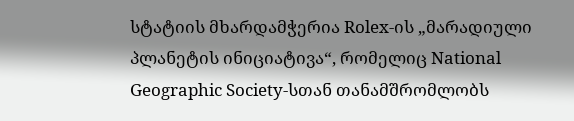სტატიის მხარდამჭერია Rolex-ის „მარადიული პლანეტის ინიციატივა“, რომელიც National Geographic Society-სთან თანამშრომლობს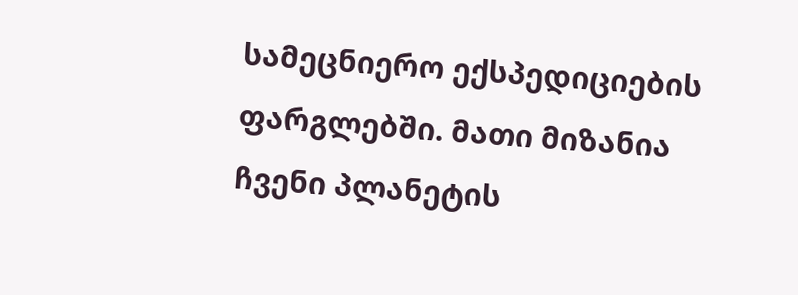სამეცნიერო ექსპედიციების ფარგლებში. მათი მიზანია ჩვენი პლანეტის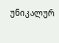უნიკალურ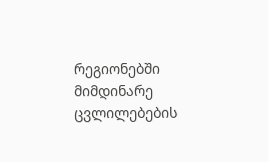რეგიონებში მიმდინარე ცვლილებების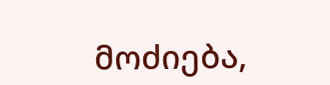მოძიება,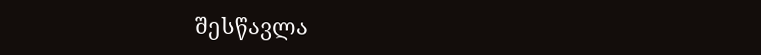შესწავლა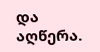და აღწერა.